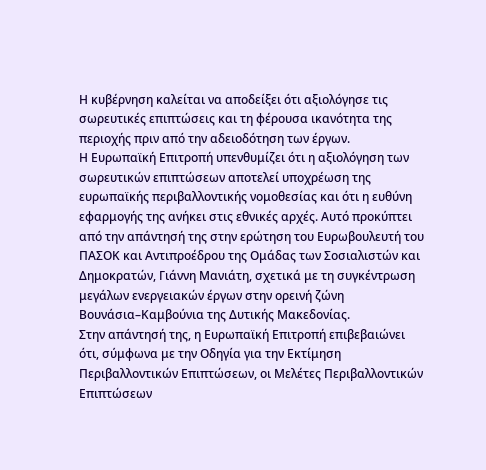Η κυβέρνηση καλείται να αποδείξει ότι αξιολόγησε τις σωρευτικές επιπτώσεις και τη φέρουσα ικανότητα της περιοχής πριν από την αδειοδότηση των έργων.
Η Ευρωπαϊκή Επιτροπή υπενθυμίζει ότι η αξιολόγηση των σωρευτικών επιπτώσεων αποτελεί υποχρέωση της ευρωπαϊκής περιβαλλοντικής νομοθεσίας και ότι η ευθύνη εφαρμογής της ανήκει στις εθνικές αρχές. Αυτό προκύπτει από την απάντησή της στην ερώτηση του Ευρωβουλευτή του ΠΑΣΟΚ και Αντιπροέδρου της Ομάδας των Σοσιαλιστών και Δημοκρατών, Γιάννη Μανιάτη, σχετικά με τη συγκέντρωση μεγάλων ενεργειακών έργων στην ορεινή ζώνη Βουνάσια–Καμβούνια της Δυτικής Μακεδονίας.
Στην απάντησή της, η Ευρωπαϊκή Επιτροπή επιβεβαιώνει ότι, σύμφωνα με την Οδηγία για την Εκτίμηση Περιβαλλοντικών Επιπτώσεων, οι Μελέτες Περιβαλλοντικών Επιπτώσεων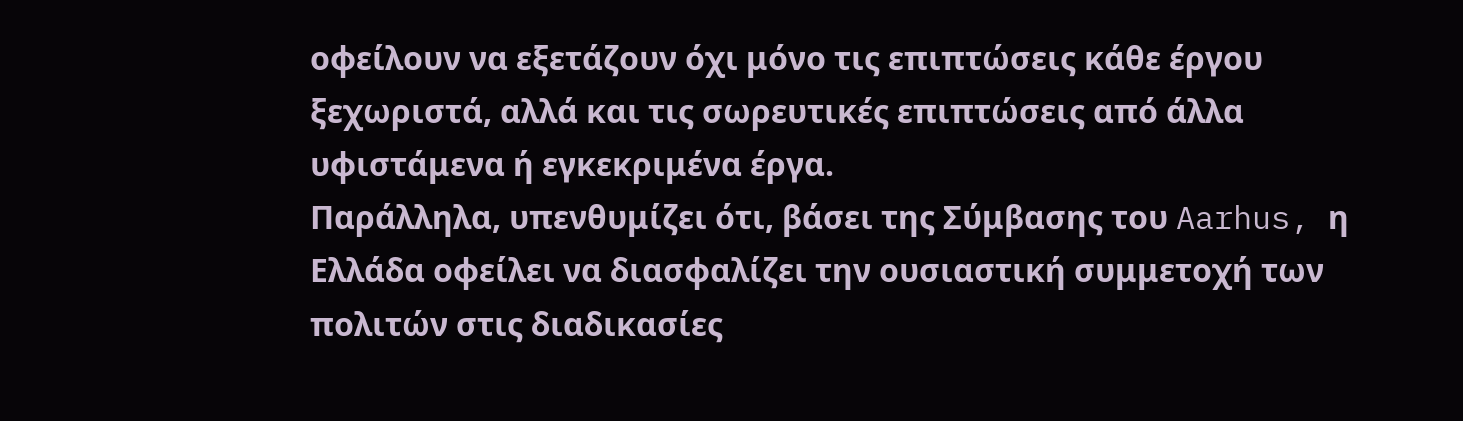οφείλουν να εξετάζουν όχι μόνο τις επιπτώσεις κάθε έργου ξεχωριστά, αλλά και τις σωρευτικές επιπτώσεις από άλλα υφιστάμενα ή εγκεκριμένα έργα.
Παράλληλα, υπενθυμίζει ότι, βάσει της Σύμβασης του Aarhus, η Ελλάδα οφείλει να διασφαλίζει την ουσιαστική συμμετοχή των πολιτών στις διαδικασίες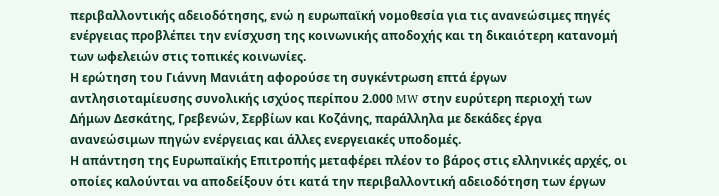περιβαλλοντικής αδειοδότησης, ενώ η ευρωπαϊκή νομοθεσία για τις ανανεώσιμες πηγές ενέργειας προβλέπει την ενίσχυση της κοινωνικής αποδοχής και τη δικαιότερη κατανομή των ωφελειών στις τοπικές κοινωνίες.
Η ερώτηση του Γιάννη Μανιάτη αφορούσε τη συγκέντρωση επτά έργων αντλησιοταμίευσης συνολικής ισχύος περίπου 2.000 MW στην ευρύτερη περιοχή των Δήμων Δεσκάτης, Γρεβενών, Σερβίων και Κοζάνης, παράλληλα με δεκάδες έργα ανανεώσιμων πηγών ενέργειας και άλλες ενεργειακές υποδομές.
Η απάντηση της Ευρωπαϊκής Επιτροπής μεταφέρει πλέον το βάρος στις ελληνικές αρχές, οι οποίες καλούνται να αποδείξουν ότι κατά την περιβαλλοντική αδειοδότηση των έργων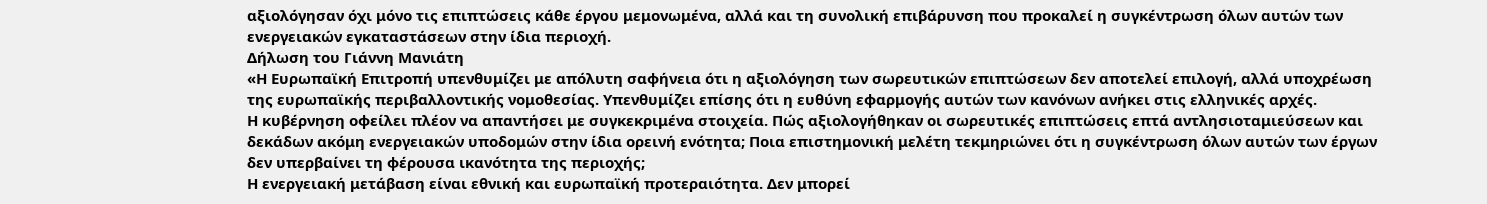αξιολόγησαν όχι μόνο τις επιπτώσεις κάθε έργου μεμονωμένα, αλλά και τη συνολική επιβάρυνση που προκαλεί η συγκέντρωση όλων αυτών των ενεργειακών εγκαταστάσεων στην ίδια περιοχή.
Δήλωση του Γιάννη Μανιάτη
«Η Ευρωπαϊκή Επιτροπή υπενθυμίζει με απόλυτη σαφήνεια ότι η αξιολόγηση των σωρευτικών επιπτώσεων δεν αποτελεί επιλογή, αλλά υποχρέωση της ευρωπαϊκής περιβαλλοντικής νομοθεσίας. Υπενθυμίζει επίσης ότι η ευθύνη εφαρμογής αυτών των κανόνων ανήκει στις ελληνικές αρχές.
Η κυβέρνηση οφείλει πλέον να απαντήσει με συγκεκριμένα στοιχεία. Πώς αξιολογήθηκαν οι σωρευτικές επιπτώσεις επτά αντλησιοταμιεύσεων και δεκάδων ακόμη ενεργειακών υποδομών στην ίδια ορεινή ενότητα; Ποια επιστημονική μελέτη τεκμηριώνει ότι η συγκέντρωση όλων αυτών των έργων δεν υπερβαίνει τη φέρουσα ικανότητα της περιοχής;
Η ενεργειακή μετάβαση είναι εθνική και ευρωπαϊκή προτεραιότητα. Δεν μπορεί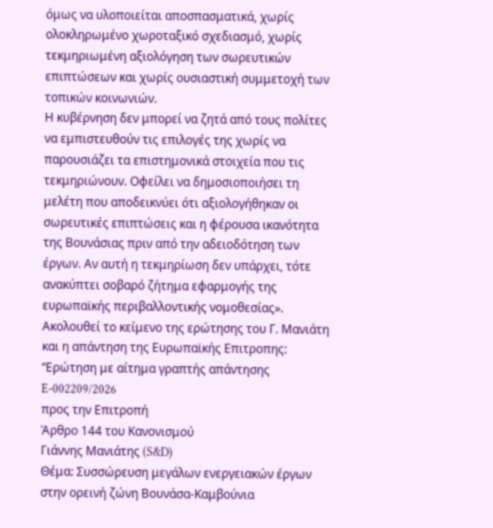όμως να υλοποιείται αποσπασματικά, χωρίς ολοκληρωμένο χωροταξικό σχεδιασμό, χωρίς τεκμηριωμένη αξιολόγηση των σωρευτικών επιπτώσεων και χωρίς ουσιαστική συμμετοχή των τοπικών κοινωνιών.
Η κυβέρνηση δεν μπορεί να ζητά από τους πολίτες να εμπιστευθούν τις επιλογές της χωρίς να παρουσιάζει τα επιστημονικά στοιχεία που τις τεκμηριώνουν. Οφείλει να δημοσιοποιήσει τη μελέτη που αποδεικνύει ότι αξιολογήθηκαν οι σωρευτικές επιπτώσεις και η φέρουσα ικανότητα της Βουνάσιας πριν από την αδειοδότηση των έργων. Αν αυτή η τεκμηρίωση δεν υπάρχει, τότε ανακύπτει σοβαρό ζήτημα εφαρμογής της ευρωπαϊκής περιβαλλοντικής νομοθεσίας».
Ακολουθεί το κείμενο της ερώτησης του Γ. Μανιάτη και η απάντηση της Ευρωπαϊκής Επιτροπης:
“Ερώτηση με αίτημα γραπτής απάντησης E-002209/2026
προς την Επιτροπή
Άρθρο 144 του Κανονισμού
Γιάννης Μανιάτης (S&D)
Θέμα: Συσσώρευση μεγάλων ενεργειακών έργων στην ορεινή ζώνη Βουνάσα-Καμβούνια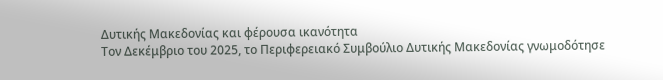Δυτικής Μακεδονίας και φέρουσα ικανότητα
Τον Δεκέμβριο του 2025, το Περιφερειακό Συμβούλιο Δυτικής Μακεδονίας γνωμοδότησε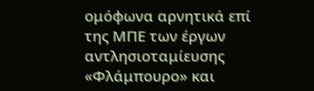ομόφωνα αρνητικά επί της ΜΠΕ των έργων αντλησιοταμίευσης «Φλάμπουρο» και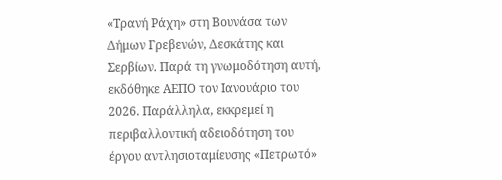«Τρανή Ράχη» στη Βουνάσα των Δήμων Γρεβενών, Δεσκάτης και Σερβίων. Παρά τη γνωμοδότηση αυτή, εκδόθηκε ΑΕΠΟ τον Ιανουάριο του 2026. Παράλληλα, εκκρεμεί η περιβαλλοντική αδειοδότηση του έργου αντλησιοταμίευσης «Πετρωτό»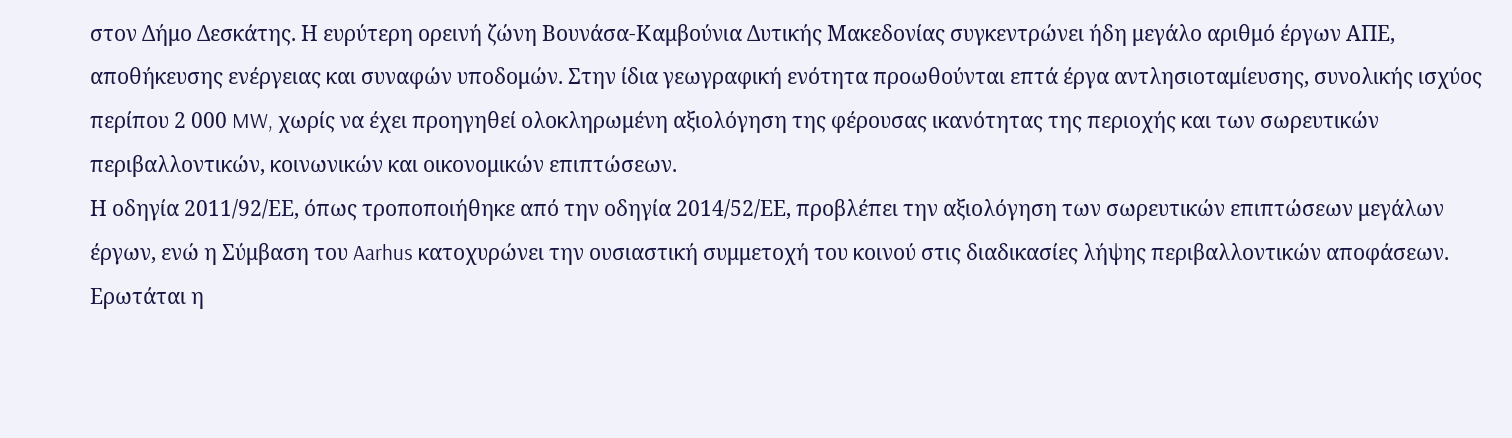στον Δήμο Δεσκάτης. Η ευρύτερη ορεινή ζώνη Βουνάσα-Καμβούνια Δυτικής Μακεδονίας συγκεντρώνει ήδη μεγάλο αριθμό έργων ΑΠΕ, αποθήκευσης ενέργειας και συναφών υποδομών. Στην ίδια γεωγραφική ενότητα προωθούνται επτά έργα αντλησιοταμίευσης, συνολικής ισχύος περίπου 2 000 MW, χωρίς να έχει προηγηθεί ολοκληρωμένη αξιολόγηση της φέρουσας ικανότητας της περιοχής και των σωρευτικών περιβαλλοντικών, κοινωνικών και οικονομικών επιπτώσεων.
Η οδηγία 2011/92/ΕΕ, όπως τροποποιήθηκε από την οδηγία 2014/52/ΕΕ, προβλέπει την αξιολόγηση των σωρευτικών επιπτώσεων μεγάλων έργων, ενώ η Σύμβαση του Aarhus κατοχυρώνει την ουσιαστική συμμετοχή του κοινού στις διαδικασίες λήψης περιβαλλοντικών αποφάσεων.
Ερωτάται η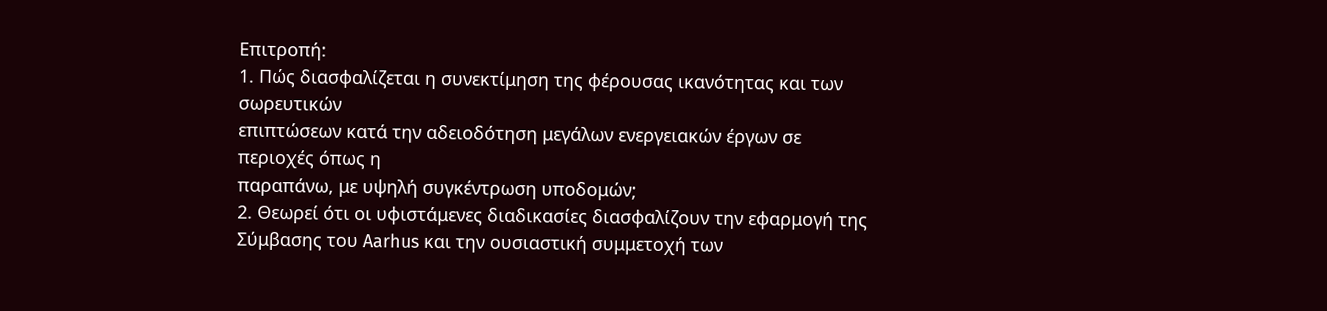Επιτροπή:
1. Πώς διασφαλίζεται η συνεκτίμηση της φέρουσας ικανότητας και των σωρευτικών
επιπτώσεων κατά την αδειοδότηση μεγάλων ενεργειακών έργων σε περιοχές όπως η
παραπάνω, με υψηλή συγκέντρωση υποδομών;
2. Θεωρεί ότι οι υφιστάμενες διαδικασίες διασφαλίζουν την εφαρμογή της Σύμβασης του Aarhus και την ουσιαστική συμμετοχή των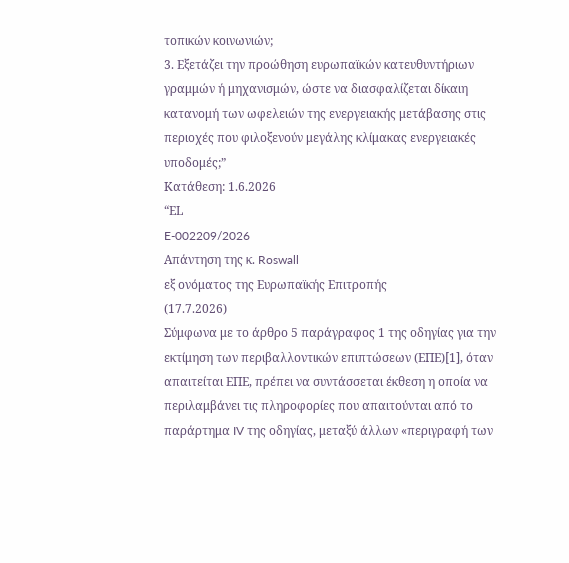τοπικών κοινωνιών;
3. Εξετάζει την προώθηση ευρωπαϊκών κατευθυντήριων γραμμών ή μηχανισμών, ώστε να διασφαλίζεται δίκαιη κατανομή των ωφελειών της ενεργειακής μετάβασης στις
περιοχές που φιλοξενούν μεγάλης κλίμακας ενεργειακές υποδομές;”
Κατάθεση: 1.6.2026
“ΕL
E-002209/2026
Απάντηση της κ. Roswall
εξ ονόματος της Ευρωπαϊκής Επιτροπής
(17.7.2026)
Σύμφωνα με το άρθρο 5 παράγραφος 1 της οδηγίας για την εκτίμηση των περιβαλλοντικών επιπτώσεων (ΕΠΕ)[1], όταν απαιτείται ΕΠΕ, πρέπει να συντάσσεται έκθεση η οποία να περιλαμβάνει τις πληροφορίες που απαιτούνται από το παράρτημα IV της οδηγίας, μεταξύ άλλων «περιγραφή των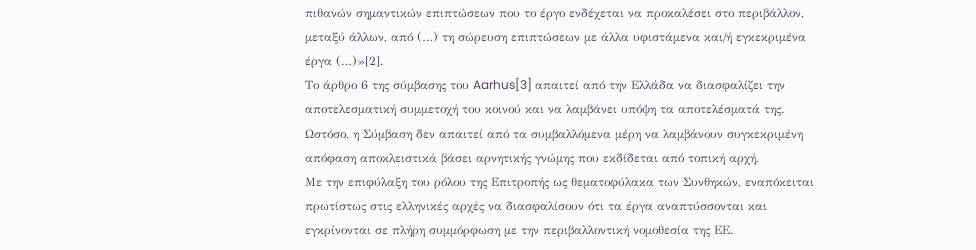πιθανών σημαντικών επιπτώσεων που το έργο ενδέχεται να προκαλέσει στο περιβάλλον, μεταξύ άλλων, από (…) τη σώρευση επιπτώσεων με άλλα υφιστάμενα και/ή εγκεκριμένα έργα (…)»[2].
Το άρθρο 6 της σύμβασης του Aarhus[3] απαιτεί από την Ελλάδα να διασφαλίζει την αποτελεσματική συμμετοχή του κοινού και να λαμβάνει υπόψη τα αποτελέσματά της. Ωστόσο, η Σύμβαση δεν απαιτεί από τα συμβαλλόμενα μέρη να λαμβάνουν συγκεκριμένη απόφαση αποκλειστικά βάσει αρνητικής γνώμης που εκδίδεται από τοπική αρχή.
Με την επιφύλαξη του ρόλου της Επιτροπής ως θεματοφύλακα των Συνθηκών, εναπόκειται πρωτίστως στις ελληνικές αρχές να διασφαλίσουν ότι τα έργα αναπτύσσονται και εγκρίνονται σε πλήρη συμμόρφωση με την περιβαλλοντική νομοθεσία της ΕΕ.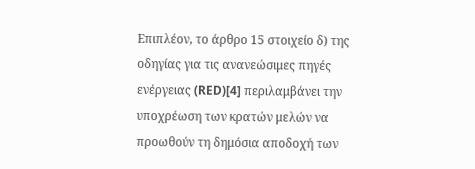Επιπλέον, το άρθρο 15 στοιχείο δ) της οδηγίας για τις ανανεώσιμες πηγές ενέργειας (RED)[4] περιλαμβάνει την υποχρέωση των κρατών μελών να προωθούν τη δημόσια αποδοχή των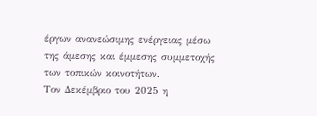έργων ανανεώσιμης ενέργειας μέσω της άμεσης και έμμεσης συμμετοχής των τοπικών κοινοτήτων.
Τον Δεκέμβριο του 2025 η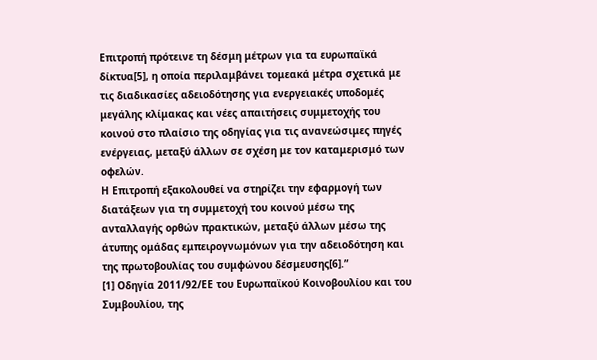Επιτροπή πρότεινε τη δέσμη μέτρων για τα ευρωπαϊκά δίκτυα[5], η οποία περιλαμβάνει τομεακά μέτρα σχετικά με τις διαδικασίες αδειοδότησης για ενεργειακές υποδομές μεγάλης κλίμακας και νέες απαιτήσεις συμμετοχής του κοινού στο πλαίσιο της οδηγίας για τις ανανεώσιμες πηγές ενέργειας, μεταξύ άλλων σε σχέση με τον καταμερισμό των οφελών.
Η Επιτροπή εξακολουθεί να στηρίζει την εφαρμογή των διατάξεων για τη συμμετοχή του κοινού μέσω της ανταλλαγής ορθών πρακτικών, μεταξύ άλλων μέσω της άτυπης ομάδας εμπειρογνωμόνων για την αδειοδότηση και της πρωτοβουλίας του συμφώνου δέσμευσης[6].”
[1] Οδηγία 2011/92/ΕΕ του Ευρωπαϊκού Κοινοβουλίου και του Συμβουλίου, της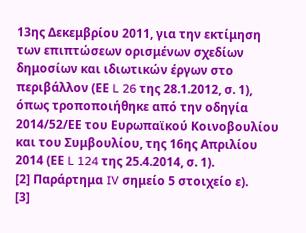13ης Δεκεμβρίου 2011, για την εκτίμηση των επιπτώσεων ορισμένων σχεδίων δημοσίων και ιδιωτικών έργων στο περιβάλλον (ΕΕ L 26 της 28.1.2012, σ. 1), όπως τροποποιήθηκε από την οδηγία 2014/52/ΕΕ του Ευρωπαϊκού Κοινοβουλίου και του Συμβουλίου, της 16ης Απριλίου 2014 (ΕΕ L 124 της 25.4.2014, σ. 1).
[2] Παράρτημα IV σημείο 5 στοιχείο ε).
[3]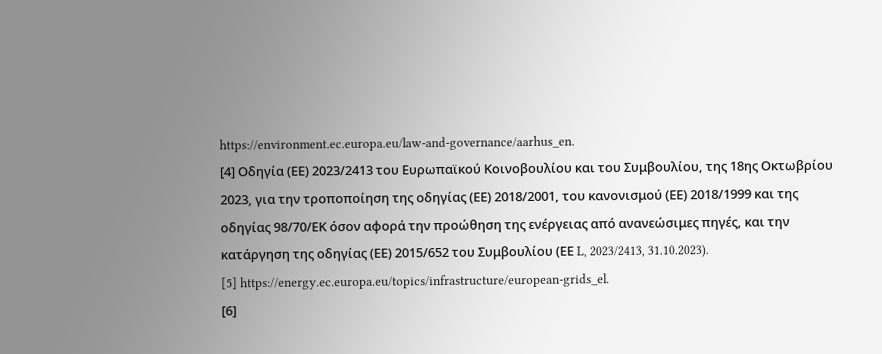https://environment.ec.europa.eu/law-and-governance/aarhus_en.
[4] Οδηγία (ΕΕ) 2023/2413 του Ευρωπαϊκού Κοινοβουλίου και του Συμβουλίου, της 18ης Οκτωβρίου 2023, για την τροποποίηση της οδηγίας (ΕΕ) 2018/2001, του κανονισμού (ΕΕ) 2018/1999 και της οδηγίας 98/70/ΕΚ όσον αφορά την προώθηση της ενέργειας από ανανεώσιμες πηγές, και την κατάργηση της οδηγίας (ΕΕ) 2015/652 του Συμβουλίου (ΕΕ L, 2023/2413, 31.10.2023).
[5] https://energy.ec.europa.eu/topics/infrastructure/european-grids_el.
[6]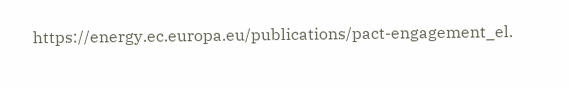https://energy.ec.europa.eu/publications/pact-engagement_el.